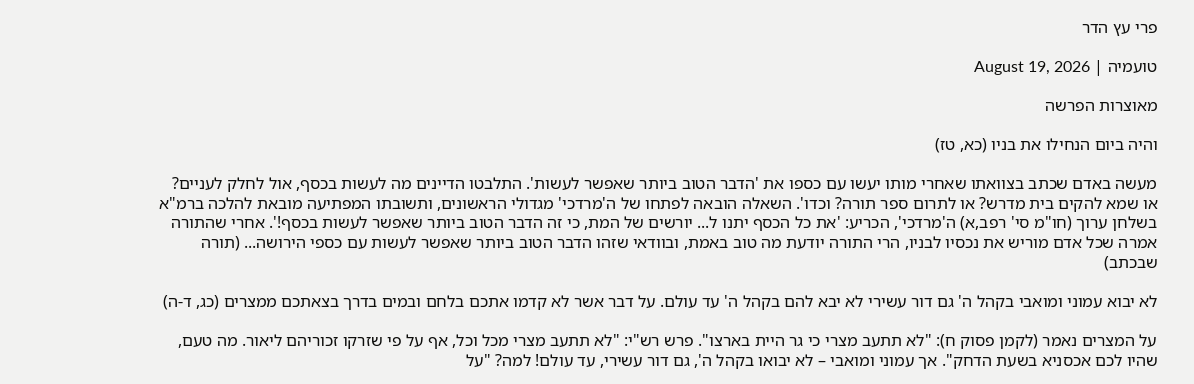פרי עץ הדר

טועמיה | August 19, 2026

מאוצרות הפרשה

והיה ביום הנחילו את בניו (כא, טז)

מעשה באדם שכתב בצוואתו שאחרי מותו יעשו עם כספו את 'הדבר הטוב ביותר שאפשר לעשות'. התלבטו הדיינים מה לעשות בכסף, אול לחלק לעניים? או שמא להקים בית מדרש? או לתרום ספר תורה? וכדו'. השאלה הובאה לפתחו של ה'מרדכי' מגדולי הראשונים, ותשובתו המפתיעה מובאת להלכה ברמ"א בשלחן ערוך (חו"מ סי' רפב,א) ה'מרדכי', הכריע: 'את כל הכסף יתנו ל... יורשים של המת, כי זה הדבר הטוב ביותר שאפשר לעשות בכסף!'. אחרי שהתורה אמרה שכל אדם מוריש את נכסיו לבניו, הרי התורה יודעת מה טוב באמת, ובוודאי שזהו הדבר הטוב ביותר שאפשר לעשות עם כספי הירושה... (תורה שבכתב)

לא יבוא עמוני ומואבי בקהל ה' גם דור עשירי לא יבא להם בקהל ה' עד עולם. על דבר אשר לא קדמו אתכם בלחם ובמים בדרך בצאתכם ממצרים (כג, ד-ה)

על המצרים נאמר (לקמן פסוק ח): "לא תתעב מצרי כי גר היית בארצו". פרש רש"י: "לא תתעב מצרי מכל וכל, אף על פי שזרקו זכוריהם ליאור. מה טעם, שהיו לכם אכסניא בשעת הדחק". אך עמוני ומואבי – לא יבואו בקהל ה', גם דור עשירי, עד עולם! למה? "על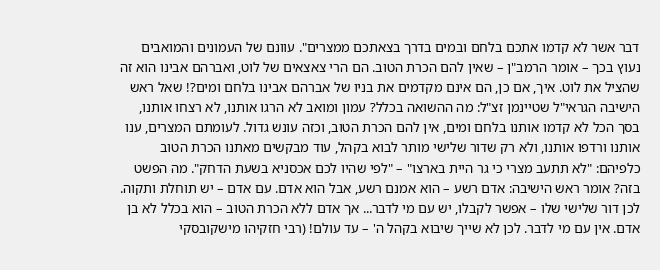דבר אשר לא קדמו אתכם בלחם ובמים בדרך בצאתכם ממצרים". עוונם של העמונים והמואבים נעוץ בכך – אומר הרמב"ן – שאין להם הכרת הטוב. הם הרי צאצאים של לוט, ואברהם אבינו הוא זה שהציל את לוט. איך, אם כן, הם אינם מקדמים את בניו של אברהם אבינו בלחם ומים?! שאל ראש הישיבה הגראי"ל שטיינמן זצ"ל: מה ההשואה בכלל? עמון ומואב לא הרגו אותנו, לא רצחו אותנו, בסך הכל לא קדמו אותנו בלחם ומים, אין להם הכרת הטוב, וכזה עונש גדול. לעומתם המצרים, ענו אותנו ורדפו אותנו, ולא רק שדור שלישי מותר לבוא בקהל, עוד מבקשים מאתנו הכרת הטוב כלפיהם: "לא תתעב מצרי כי גר היית בארצו" – "לפי שהיו לכם אכסניא בשעת הדחק". מה הפשט בזה? אומר ראש הישיבה: אדם רשע – הוא אמנם רשע, אבל הוא אדם. עם אדם – יש תוחלת ותקוה. לכן דור שלישי שלו – אפשר לקבלו, יש עם מי לדבר... אך אדם ללא הכרת הטוב – הוא בכלל לא בן אדם. אין עם מי לדבר. לכן לא שייך שיבוא בקהל ה' – עד עולם! (רבי חזקיהו מישקובסקי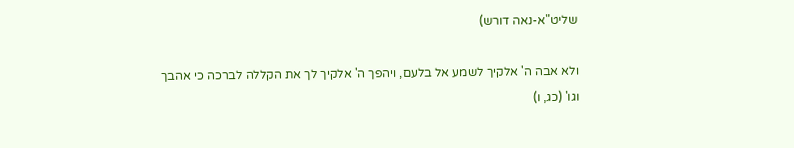שליט"א-נאה דורש)

ולא אבה ה' אלקיך לשמע אל בלעם, ויהפך ה' אלקיך לך את הקללה לברכה כי אהבך וגו' (כג, ו)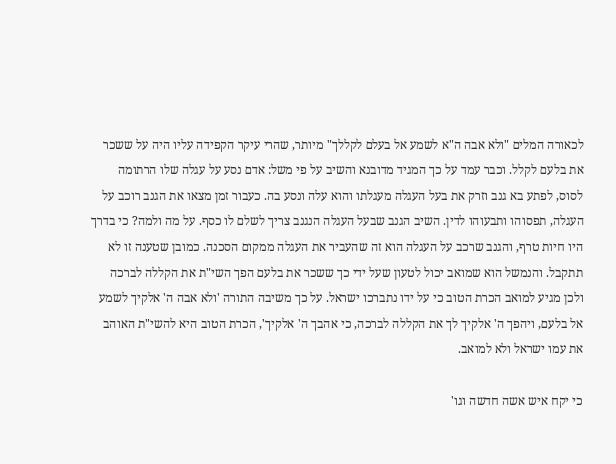לכאורה המלים "ולא אבה ה"א לשמע אל בעלם לקללך" מיותר, שהרי עיקר הקפידה עליו היה על ששכר את בלעם לקלל. וכבר עמד על כך המגיד מדובנא והשיב על פי משל: אדם נסע על עגלה שלו הרתומה לסוס, לפתע בא גנב וזרק את בעל העגלה מעגלתו והוא עלה ונסע בה. כעבור זמן מצאו את הגנב רוכב על העגלה, תפסוהו ותבעוהו לדין. השיב הגנב שבעל העגלה הנגנב צריך לשלם לו כסף. על מה ולמה? כי בדרך היו חיות טרף, והגנב שרכב על העגלה הוא זה שהעביר את העגלה ממקום הסכנה. כמובן שטענה זו לא תתקבל. והנמשל הוא שמואב יכול לטעון שעל ידי כך ששכר את בלעם הפך השי"ת את הקללה לברכה ולכן מגיע למואב הכרת הטוב כי על ידו נתברכו ישראל. על כך משיבה התורה 'ולא אבה ה' אלקיך לשמע אל בלעם, ויהפך ה' אלקיך לך את הקללה לברכה, כי אהבך ה' אלקיך', הכרת הטוב היא להשי"ת האוהב את עמו ישראל ולא למואב.

כי יקח איש אשה חדשה וגו'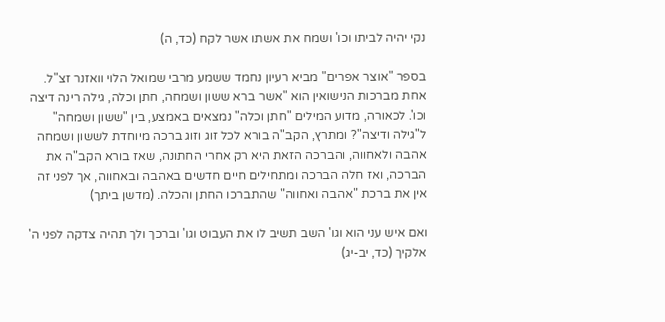נקי יהיה לביתו וכו' ושמח את אשתו אשר לקח (כד, ה)

בספר "אוצר אפרים" מביא רעיון נחמד ששמע מרבי שמואל הלוי וואזנר זצ"ל. אחת מברכות הנישואין הוא "אשר ברא ששון ושמחה, חתן וכלה, גילה רינה דיצה וכו'. לכאורה, מדוע המילים "חתן וכלה" נמצאים באמצע, בין "ששון ושמחה" ל"גילה ודיצה"? ומתרץ, הקב"ה בורא לכל זוג וזוג ברכה מיוחדת לששון ושמחה אהבה ולאחווה, והברכה הזאת היא רק אחרי החתונה, שאז בורא הקב"ה את הברכה, ואז חלה הברכה ומתחילים חיים חדשים באהבה ובאחווה, אך לפני זה אין את ברכת "אהבה ואחווה" שהתברכו החתן והכלה. (מדשן ביתך)

ואם איש עני הוא וגו' השב תשיב לו את העבוט וגו' וברכך ולך תהיה צדקה לפני ה' אלקיך (כד, יב-יג)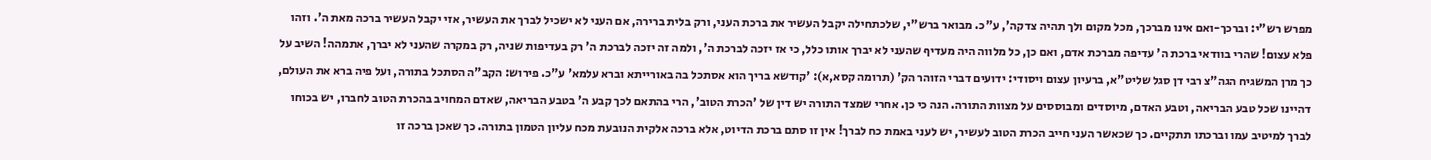מפרש רש"י: וברכך-ואם אינו מברכך, מכל מקום ולך תהיה צדקה', ע"כ. מבואר ברש"י, שלכתחילה יקבל העשיר את ברכת העני, ורק בלית ברירה, אם העני לא ישכיל לברך את העשיר, אזי יקבל העשיר ברכה מאת ה'. וזהו פלא עצום! שהרי בוודאי ברכת ה' עדיפה מברכת אדם, ואם כן, כל מלווה היה מעדיף שהעני לא יברך אותו כלל, כי אז יזכה לברכת ה', ולמה זה יזכה לברכת ה' רק בעדיפות שניה, רק במקרה שהעני לא יברך, אתמהה! השיב על כך מרן המשגיח הגה"צ רבי דן סגל שליט"א, ברעיון עצום ויסודי: ידועים דברי הזוהר הק' (תרומה קסא,א): 'קודשא בריך הוא אסתכל בה באורייתא וברא עלמא' ע"כ. פירוש: הקב"ה הסתכל בתורה, ועל פיה ברא את העולם, דהיינו שכל טבע הבריאה, וטבע האדם, מיוסדים ומבוססים על מצוות התורה. הנה כי כן. אחרי שמצד התורה יש דין של 'הכרת הטוב', הרי בהתאם לכך קבע ה' בטבע הבריאה, שאדם המחויב בהכרת הטוב לחברו, יש בכוחו לברך למיטיב עמו וברכתו תתקיים. כך שכאשר העני חייב הכרת הטוב לעשיר, יש לעני באמת כח לברך! אין זו סתם ברכת הדיוט, אלא ברכה אלקית הנובעת מכח עליון הטמון בתורה. כך שאכן ברכה זו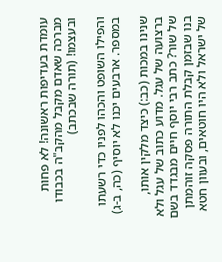עומדת בעדיפות ראשונה! לא פחות מברכה שאדם מקבל מהקב"ה בכבודו ובעצמו! (תורה שבכתב)

והפילו השופט והכהו לפניו כדי רשעתו במספר. ארבעים יכנו לא יוסיף (כה, ב-ג)

שנינו במכות (כב:) כיצד מלקין אותו, ברצועה של עגל. מדוע כתוב של עגל ולא של שור? כתב רבי יוסף חיים מבגדד בשם בנו שבזמן קבלת התורה פסקה זוהמתן של ישראל ולא היו חוטאים, ובעוון חטא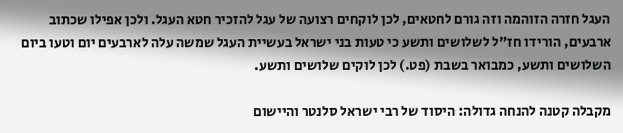העגל חזרה הזוהמה וזה גורם לחטאים, לכן לוקחים רצועה של עגל להזכיר חטא העגל. ולכן אפילו שכתוב ארבעים, הורידו חז"ל לשלושים ותשע כי טעות בני ישראל בעשיית העגל שמשה עלה לארבעים יום וטעו ביום השלושים ותשע, כמבואר בשבת (פט.) לכן לוקים שלושים ותשע.

מקבלה קטנה להנחה גדולה: היסוד של רבי ישראל סלנטר והיישום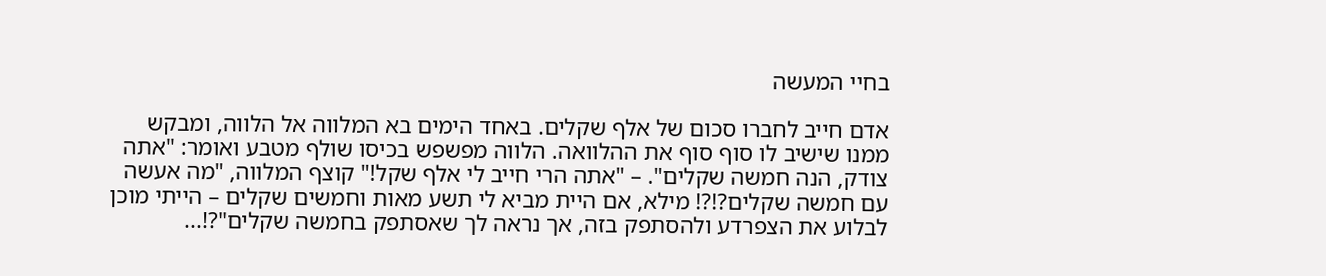בחיי המעשה

אדם חייב לחברו סכום של אלף שקלים. באחד הימים בא המלווה אל הלווה, ומבקש ממנו שישיב לו סוף סוף את ההלוואה. הלווה מפשפש בכיסו שולף מטבע ואומר: "אתה צודק, הנה חמשה שקלים". – "אתה הרי חייב לי אלף שקל!" קוצף המלווה, "מה אעשה עם חמשה שקלים?!?! מילא, אם היית מביא לי תשע מאות וחמשים שקלים – הייתי מוכן לבלוע את הצפרדע ולהסתפק בזה, אך נראה לך שאסתפק בחמשה שקלים"?!...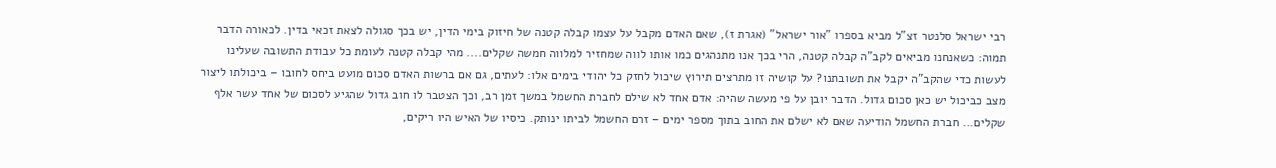רבי ישראל סלנטר זצ"ל מביא בספרו "אור ישראל" (אגרת ז), שאם האדם מקבל על עצמו קבלה קטנה של חיזוק בימי הדין, יש בכך סגולה לצאת זכאי בדין. לכאורה הדבר תמוה: כשאנחנו מביאים לקב"ה קבלה קטנה, הרי בכך אנו מתנהגים כמו אותו לווה שמחזיר למלווה חמשה שקלים.... מהי קבלה קטנה לעומת כל עבודת התשובה שעלינו לעשות כדי שהקב"ה יקבל את תשובתנו? על קושיה זו מתרצים תירוץ שיכול לחזק כל יהודי בימים אלו: לעתים, גם אם ברשות האדם סכום מועט ביחס לחובו – ביכולתו ליצור מצב כביכול יש כאן סכום גדול. הדבר יובן על פי מעשה שהיה: אדם אחד לא שילם לחברת החשמל במשך זמן רב, וכך הצטבר לו חוב גדול שהגיע לסכום של אחד עשר אלף שקלים... חברת החשמל הודיעה שאם לא ישלם את החוב בתוך מספר ימים – זרם החשמל לביתו ינותק. כיסיו של האיש היו ריקים,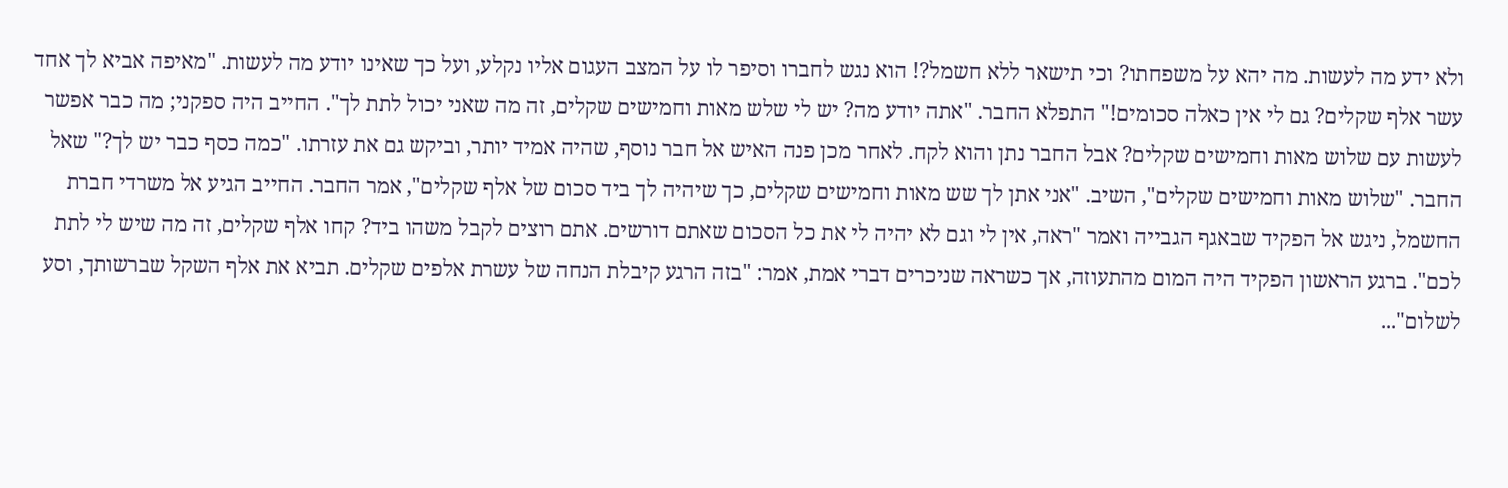ולא ידע מה לעשות. מה יהא על משפחתו? וכי תישאר ללא חשמל?! הוא נגש לחברו וסיפר לו על המצב העגום אליו נקלע, ועל כך שאינו יודע מה לעשות. "מאיפה אביא לך אחד עשר אלף שקלים? גם לי אין כאלה סכומים!" התפלא החבר. "אתה יודע מה? יש לי שלש מאות וחמישים שקלים, זה מה שאני יכול לתת לך". החייב היה ספקני; מה כבר אפשר לעשות עם שלוש מאות וחמישים שקלים? אבל החבר נתן והוא לקח. לאחר מכן פנה האיש אל חבר נוסף, שהיה אמיד יותר, וביקש גם את עזרתו. "כמה כסף כבר יש לך?" שאל החבר. "שלוש מאות וחמישים שקלים", השיב. "אני אתן לך שש מאות וחמישים שקלים, כך שיהיה לך ביד סכום של אלף שקלים", אמר החבר. החייב הגיע אל משרדי חברת החשמל, ניגש אל הפקיד שבאגף הגבייה ואמר "ראה, אין לי וגם לא יהיה לי את כל הסכום שאתם דורשים. אתם רוצים לקבל משהו ביד? קחו אלף שקלים, זה מה שיש לי לתת לכם". ברגע הראשון הפקיד היה המום מהתעוזה, אך כשראה שניכרים דברי אמת, אמר: "בזה הרגע קיבלת הנחה של עשרת אלפים שקלים. תביא את אלף השקל שברשותך, וסע לשלום"...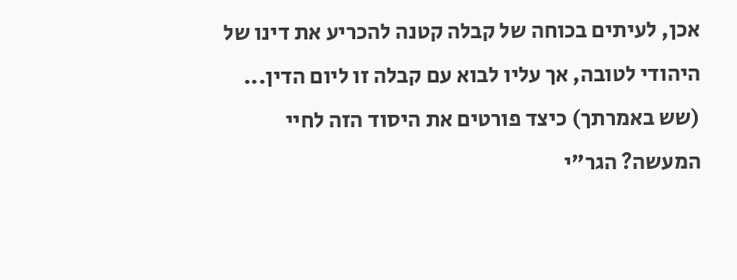אכן, לעיתים בכוחה של קבלה קטנה להכריע את דינו של היהודי לטובה, אך עליו לבוא עם קבלה זו ליום הדין... (שש באמרתך) כיצד פורטים את היסוד הזה לחיי המעשה? הגר"י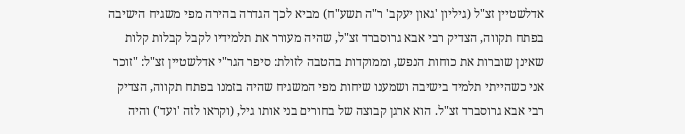אדלשטיין זצ"ל (גיליון 'גאון יעקב' ר"ה תשע"ח) מביא לכך הגדרה בהירה מפי משגיח הישיבה בפתח תקווה, הצדיק רבי אבא גרוסברד זצ"ל, שהיה מעורר את תלמידיו לקבל קבלות קלות שאינן שוברות את כוחות הנפש, וממוקדות בהטבה לזולת: סיפר הגר"י אדלשטיין זצ"ל: "זוכר אני כשהייתי תלמיד בישיבה ושמענו שיחות מפי המשגיח שהיה בזמנו בפתח תקווה, הצדיק רבי אבא גרוסברד זצ"ל. הוא ארגן קבוצה של בחורים בני אותו גיל, (וקראו לזה 'ועד') והיה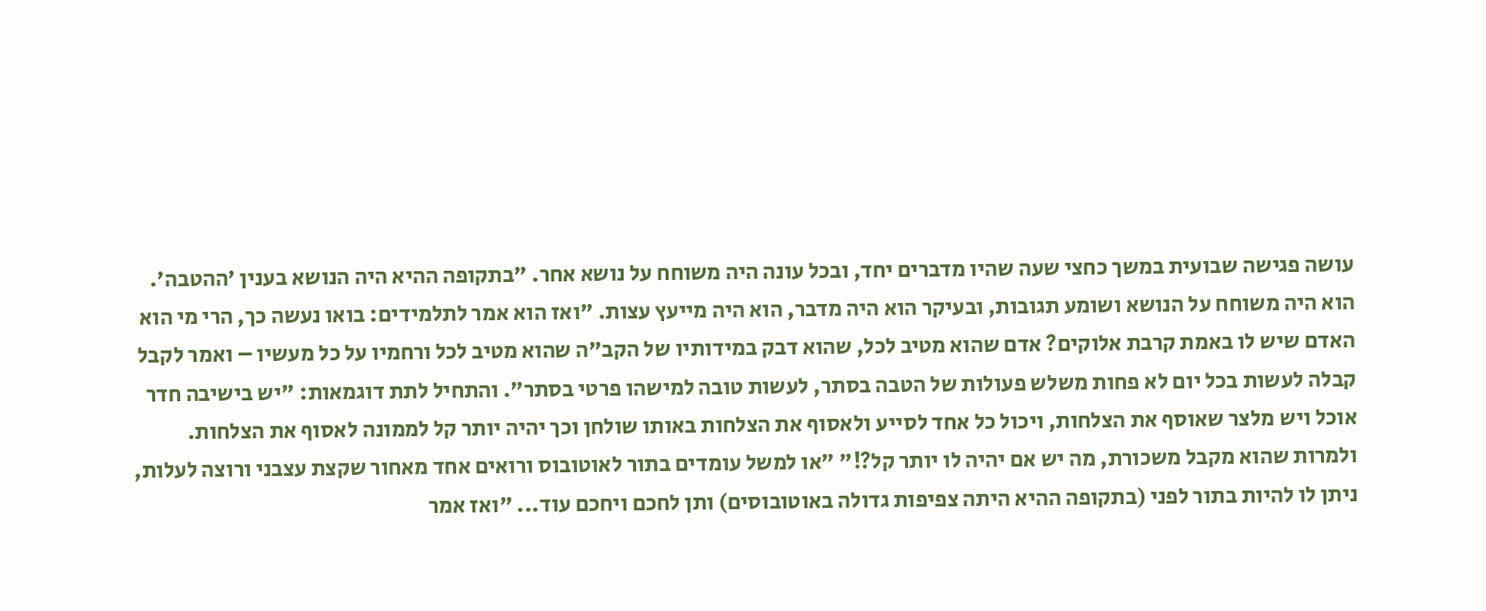עושה פגישה שבועית במשך כחצי שעה שהיו מדברים יחד, ובכל עונה היה משוחח על נושא אחר. "בתקופה ההיא היה הנושא בענין 'ההטבה'. הוא היה משוחח על הנושא ושומע תגובות, ובעיקר הוא היה מדבר, הוא היה מייעץ עצות. "ואז הוא אמר לתלמידים: בואו נעשה כך, הרי מי הוא האדם שיש לו באמת קרבת אלוקים? אדם שהוא מטיב לכל, שהוא דבק במידותיו של הקב"ה שהוא מטיב לכל ורחמיו על כל מעשיו – ואמר לקבל קבלה לעשות בכל יום לא פחות משלש פעולות של הטבה בסתר, לעשות טובה למישהו פרטי בסתר". והתחיל לתת דוגמאות: "יש בישיבה חדר אוכל ויש מלצר שאוסף את הצלחות, ויכול כל אחד לסייע ולאסוף את הצלחות באותו שולחן וכך יהיה יותר קל לממונה לאסוף את הצלחות. ולמרות שהוא מקבל משכורת, מה יש אם יהיה לו יותר קל?!" "או למשל עומדים בתור לאוטובוס ורואים אחד מאחור שקצת עצבני ורוצה לעלות, ניתן לו להיות בתור לפני (בתקופה ההיא היתה צפיפות גדולה באוטובוסים) ותן לחכם ויחכם עוד... "ואז אמר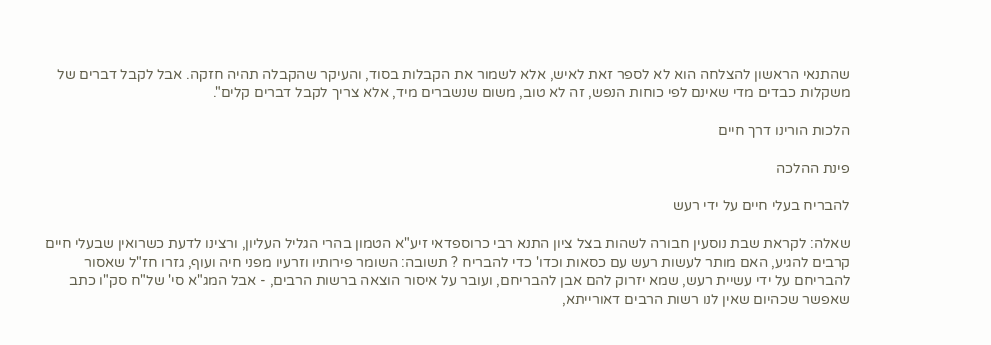שהתנאי הראשון להצלחה הוא לא לספר זאת לאיש, אלא לשמור את הקבלות בסוד, והעיקר שהקבלה תהיה חזקה. אבל לקבל דברים של משקלות כבדים מדי שאינם לפי כוחות הנפש, זה לא טוב, משום שנשברים מיד, אלא צריך לקבל דברים קלים".

הלכות הורינו דרך חיים

פינת ההלכה

להבריח בעלי חיים על ידי רעש

שאלה: לקראת שבת נוסעין חבורה לשהות בצל ציון התנא רבי כרוספדאי זיע"א הטמון בהרי הגליל העליון, ורצינו לדעת כשרואין שבעלי חיים קרבים להגיע, האם מותר לעשות רעש עם כסאות וכדו' כדי להבריח ? תשובה: השומר פירותיו וזרעיו מפני חיה ועוף, גזרו חז"ל שאסור להבריחם על ידי עשיית רעש, שמא יזרוק להם אבן להבריחם, ועובר על איסור הוצאה ברשות הרבים, - אבל המג"א סי' של"ח סק"ו כתב שאפשר שכהיום שאין לנו רשות הרבים דאורייתא,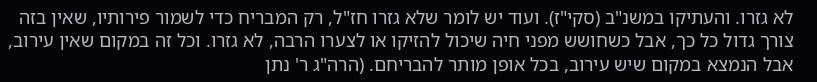לא גזרו. והעתיקו במשנ"ב (סקי"ז). ועוד יש לומר שלא גזרו חז"ל, רק המבריח כדי לשמור פירותיו, שאין בזה צורך גדול כל כך, אבל כשחושש מפני חיה שיכול להזיקו או לצערו הרבה, לא גזרו. וכל זה במקום שאין עירוב, אבל הנמצא במקום שיש עירוב, בכל אופן מותר להבריחם. (הרה"ג ר' נתן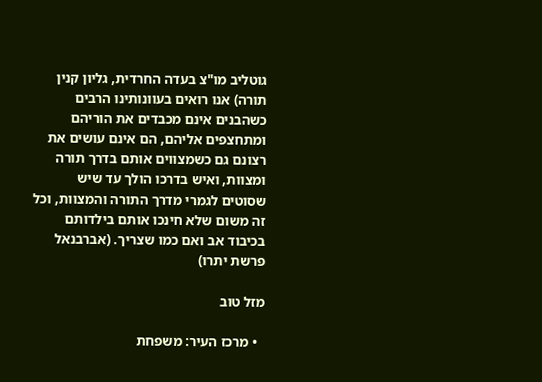גוטליב מו"צ בעדה החרדית, גליון קנין תורה) אנו רואים בעוונותינו הרבים כשהבנים אינם מכבדים את הוריהם ומתחצפים אליהם, הם אינם עושים את רצונם גם כשמצווים אותם בדרך תורה ומצוות, ואיש בדרכו הולך עד שיש שסוטים לגמרי מדרך התורה והמצוות, וכל זה משום שלא חינכו אותם בילדותם בכיבוד אב ואם כמו שצריך. (אברבנאל פרשת יתרו)

מזל טוב

  • מרכז העיר: משפחת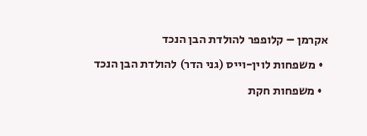אקרמן – קלופפר להולדת הבן הנכד
  • משפחות לוין-וייס (גני הדר) להולדת הבן הנכד
  • משפחות חקת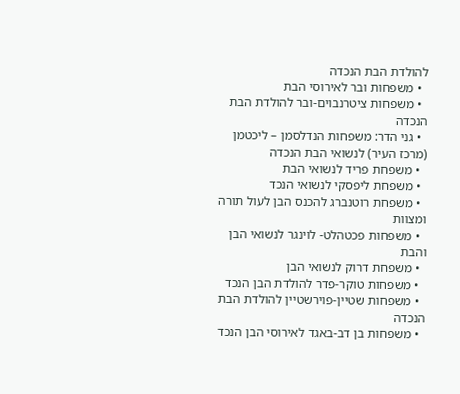להולדת הבת הנכדה
  • משפחות ובר לאירוסי הבת
  • משפחות ציטרנבוים-ובר להולדת הבת הנכדה
  • גני הדר: משפחות הנדלסמן – ליכטמן (מרכז העיר) לנשואי הבת הנכדה
  • משפחת פריד לנשואי הבת
  • משפחת ליפסקי לנשואי הנכד
  • משפחת רוטנברג להכנס הבן לעול תורה ומצוות
  • משפחות פכטהלט- לוינגר לנשואי הבן והבת
  • משפחת דרוק לנשואי הבן
  • משפחות טוקר-פדר להולדת הבן הנכד
  • משפחות שטיין-פוירשטיין להולדת הבת הנכדה
  • משפחות בן דב-באגד לאירוסי הבן הנכד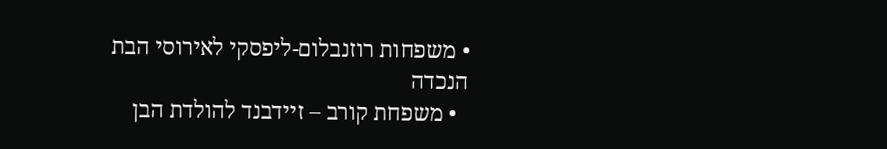• משפחות רוזנבלום-ליפסקי לאירוסי הבת הנכדה
  • משפחת קורב – זיידבנד להולדת הבן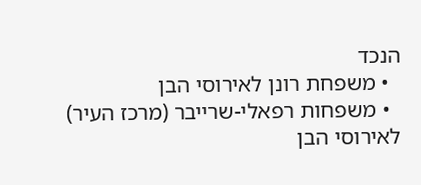הנכד
  • משפחת רונן לאירוסי הבן
  • משפחות רפאלי-שרייבר (מרכז העיר) לאירוסי הבן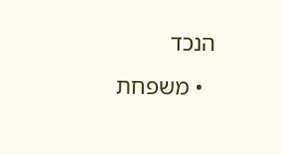הנכד
  • משפחת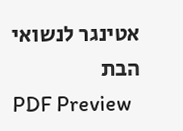אטינגר לנשואי הבת
PDF Preview